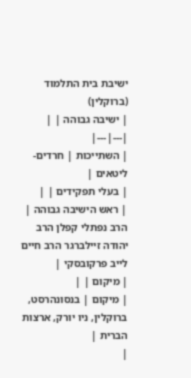ישיבת בית התלמוד (ברוקלין)
| ישיבה גבוהה | |
|---|---|
| השתייכות | חרדים-ליטאים |
| בעלי תפקידים | |
| ראש הישיבה גבוהה |
הרב נפתלי קפלן הרב יהודה זיילברגר הרב חיים לייב פרקובסקי |
| מיקום | |
| מיקום | בנסונהרסט, ברוקלין, ניו יורק, ארצות הברית |
|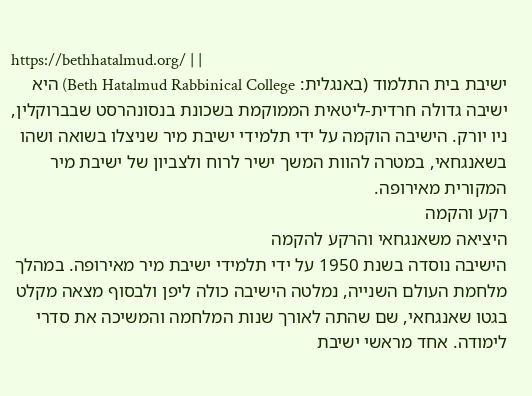https://bethhatalmud.org/ | |
ישיבת בית התלמוד (באנגלית: Beth Hatalmud Rabbinical College) היא ישיבה גדולה חרדית-ליטאית הממוקמת בשכונת בנסונהרסט שבברוקלין, ניו יורק. הישיבה הוקמה על ידי תלמידי ישיבת מיר שניצלו בשואה ושהו בשאנגחאי, במטרה להוות המשך ישיר לרוח ולצביון של ישיבת מיר המקורית מאירופה.
רקע והקמה
היציאה משאנגחאי והרקע להקמה
הישיבה נוסדה בשנת 1950 על ידי תלמידי ישיבת מיר מאירופה. במהלך מלחמת העולם השנייה, נמלטה הישיבה כולה ליפן ולבסוף מצאה מקלט בגטו שאנגחאי, שם שהתה לאורך שנות המלחמה והמשיכה את סדרי לימודה. אחד מראשי ישיבת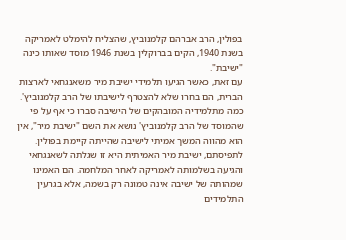בפולין, הרב אברהם קלמנוביץ, שהצליח להימלט לאמריקה בשנת 1940, הקים בברוקלין בשנת 1946 מוסד שאותו כינה "ישיבת".
עם זאת, כאשר הגיעו תלמידי ישיבת מיר משאנגחאי לארצות הברית, הם בחרו שלא להצטרף לישיבתו של הרב קלמנוביץ'. כמה מתלמידיה המובהקים של הישיבה סברו כי אף על פי שהמוסד של הרב קלמנוביץ' נושא את השם "ישיבת מיר", אין הוא מהווה המשך אמיתי לישיבה שהייתה קיימת בפולין. לתפיסתם, ישיבת מיר האמיתית היא זו שגלתה לשאנגחאי והגיעה בשלמותה לאמריקה לאחר המלחמה. הם האמינו שמהותה של ישיבה אינה טמונה רק בשמה, אלא בגרעין התלמידים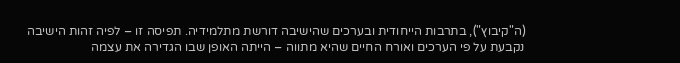(ה"קיבוץ"), בתרבות הייחודית ובערכים שהישיבה דורשת מתלמידיה. תפיסה זו – לפיה זהות הישיבה נקבעת על פי הערכים ואורח החיים שהיא מתווה – הייתה האופן שבו הגדירה את עצמה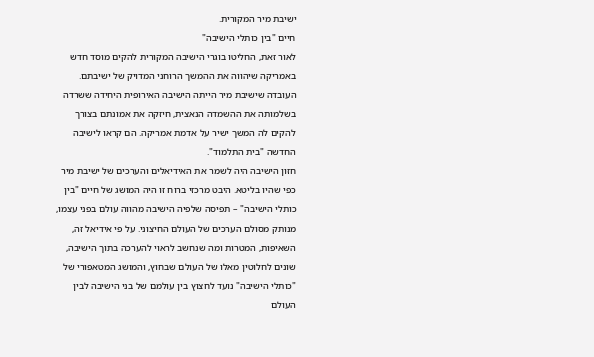ישיבת מיר המקורית.
חיים "בין כותלי הישיבה"
לאור זאת, החליטו בוגרי הישיבה המקורית להקים מוסד חדש באמריקה שיהווה את ההמשך הרוחני המדויק של ישיבתם. העובדה שישיבת מיר הייתה הישיבה האירופית היחידה ששרדה בשלמותה את ההשמדה הנאצית, חיזקה את אמונתם בצורך להקים לה המשך ישיר על אדמת אמריקה. הם קראו לישיבה החדשה "בית התלמוד".
חזון הישיבה היה לשמר את האידיאלים והערכים של ישיבת מיר כפי שהיו בליטא. היבט מרכזי ברוח זו היה המושג של חיים "בין כותלי הישיבה" – תפיסה שלפיה הישיבה מהווה עולם בפני עצמו, מנותק מסולם הערכים של העולם החיצוני. על פי אידיאל זה, השאיפות, המטרות ומה שנחשב לראוי להערכה בתוך הישיבה, שונים לחלוטין מאלו של העולם שבחוץ, והמושג המטאפורי של "כותלי הישיבה" נועד לחצוץ בין עולמם של בני הישיבה לבין העולם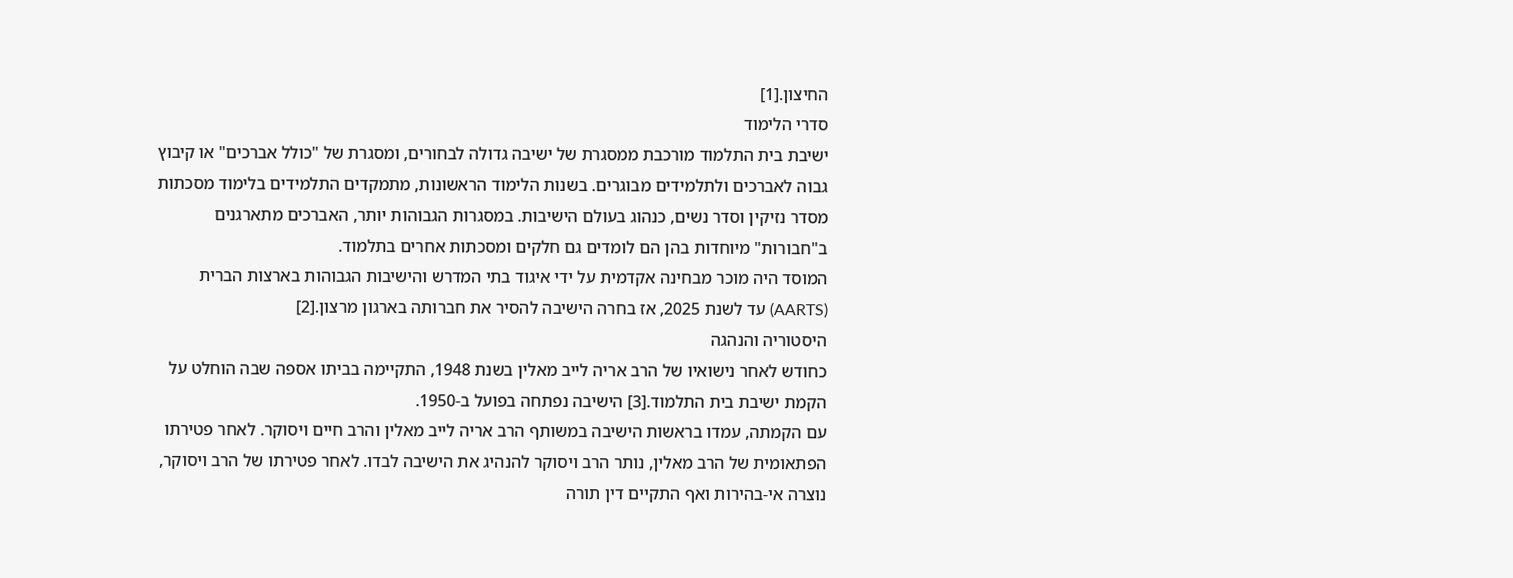החיצון.[1]
סדרי הלימוד
ישיבת בית התלמוד מורכבת ממסגרת של ישיבה גדולה לבחורים, ומסגרת של "כולל אברכים" או קיבוץ גבוה לאברכים ולתלמידים מבוגרים. בשנות הלימוד הראשונות, מתמקדים התלמידים בלימוד מסכתות מסדר נזיקין וסדר נשים, כנהוג בעולם הישיבות. במסגרות הגבוהות יותר, האברכים מתארגנים ב"חבורות" מיוחדות בהן הם לומדים גם חלקים ומסכתות אחרים בתלמוד.
המוסד היה מוכר מבחינה אקדמית על ידי איגוד בתי המדרש והישיבות הגבוהות בארצות הברית (AARTS) עד לשנת 2025, אז בחרה הישיבה להסיר את חברותה בארגון מרצון.[2]
היסטוריה והנהגה
כחודש לאחר נישואיו של הרב אריה לייב מאלין בשנת 1948, התקיימה בביתו אספה שבה הוחלט על הקמת ישיבת בית התלמוד.[3] הישיבה נפתחה בפועל ב-1950.
עם הקמתה, עמדו בראשות הישיבה במשותף הרב אריה לייב מאלין והרב חיים ויסוקר. לאחר פטירתו הפתאומית של הרב מאלין, נותר הרב ויסוקר להנהיג את הישיבה לבדו. לאחר פטירתו של הרב ויסוקר, נוצרה אי-בהירות ואף התקיים דין תורה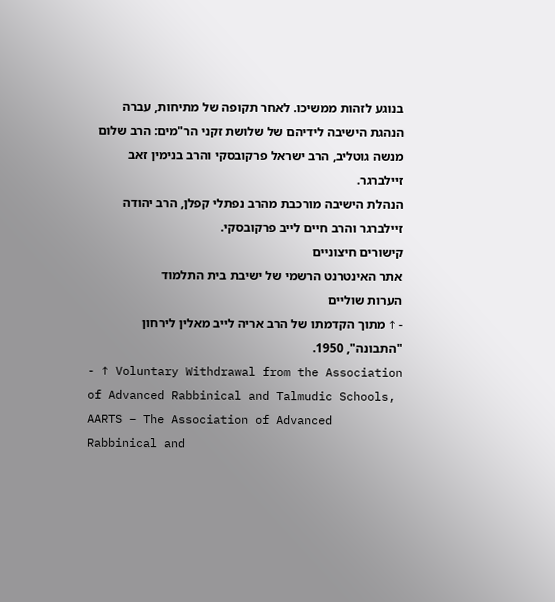בנוגע לזהות ממשיכו. לאחר תקופה של מתיחות, עברה הנהגת הישיבה לידיהם של שלושת זקני הר"מים: הרב שלום מנשה גוטליב, הרב ישראל פרקובסקי והרב בנימין זאב זיילברגר.
הנהלת הישיבה מורכבת מהרב נפתלי קפלן, הרב יהודה זיילברגר והרב חיים לייב פרקובסקי.
קישורים חיצוניים
אתר האינטרנט הרשמי של ישיבת בית התלמוד
הערות שוליים
- ↑ מתוך הקדמתו של הרב אריה לייב מאלין לירחון "התבונה", 1950.
- ↑ Voluntary Withdrawal from the Association of Advanced Rabbinical and Talmudic Schools, AARTS – The Association of Advanced Rabbinical and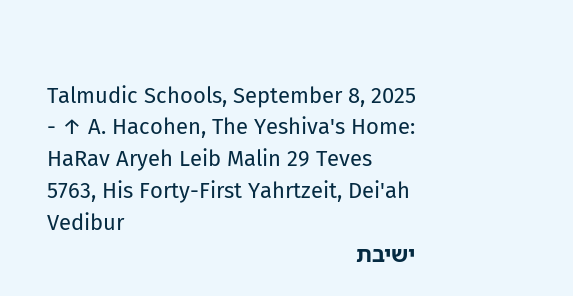Talmudic Schools, September 8, 2025
- ↑ A. Hacohen, The Yeshiva's Home: HaRav Aryeh Leib Malin 29 Teves 5763, His Forty-First Yahrtzeit, Dei'ah Vedibur
ישיבת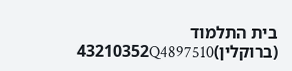בית התלמוד (ברוקלין)43210352Q4897510